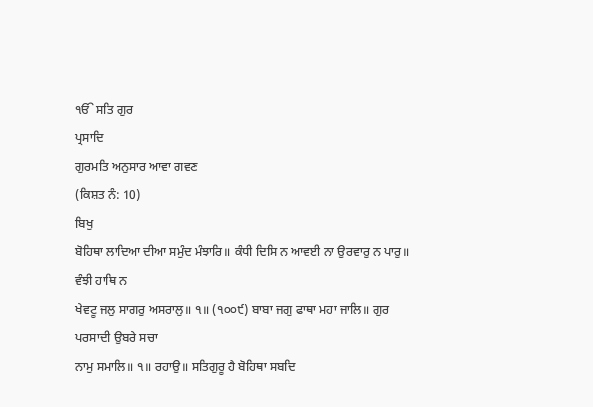ੴ ਸਤਿ ਗੁਰ
ਪ੍ਰਸਾਦਿ
ਗੁਰਮਤਿ ਅਨੁਸਾਰ ਆਵਾ ਗਵਣ
(ਕਿਸ਼ਤ ਨੰ: 10)
ਬਿਖੁ
ਬੋਹਿਥਾ ਲਾਦਿਆ ਦੀਆ ਸਮੁੰਦ ਮੰਝਾਰਿ॥ ਕੰਧੀ ਦਿਸਿ ਨ ਆਵਈ ਨਾ ਉਰਵਾਰੁ ਨ ਪਾਰੁ॥ ਵੰਝੀ ਹਾਥਿ ਨ
ਖੇਵਟੂ ਜਲੁ ਸਾਗਰੁ ਅਸਰਾਲੁ॥ ੧॥ (੧੦੦੯) ਬਾਬਾ ਜਗੁ ਫਾਥਾ ਮਹਾ ਜਾਲਿ॥ ਗੁਰ ਪਰਸਾਦੀ ਉਬਰੇ ਸਚਾ
ਨਾਮੁ ਸਮਾਲਿ॥ ੧॥ ਰਹਾਉ॥ ਸਤਿਗੁਰੂ ਹੈ ਬੋਹਿਥਾ ਸਬਦਿ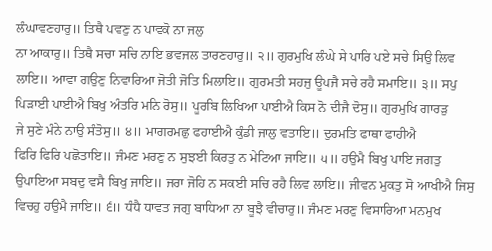ਲੰਘਾਵਣਹਾਰੁ॥ ਤਿਥੈ ਪਵਣੁ ਨ ਪਾਵਕੋ ਨਾ ਜਲੁ
ਨਾ ਆਕਾਰੁ॥ ਤਿਥੈ ਸਚਾ ਸਚਿ ਨਾਇ ਭਵਜਲ ਤਾਰਣਹਾਰੁ॥ ੨॥ ਗੁਰਮੁਖਿ ਲੰਘੇ ਸੇ ਪਾਰਿ ਪਏ ਸਚੇ ਸਿਉ ਲਿਵ
ਲਾਇ॥ ਆਵਾ ਗਉਣੁ ਨਿਵਾਰਿਆ ਜੋਤੀ ਜੋਤਿ ਮਿਲਾਇ॥ ਗੁਰਮਤੀ ਸਹਜੁ ਊਪਜੈ ਸਚੇ ਰਹੈ ਸਮਾਇ॥ ੩॥ ਸਪੁ
ਪਿੜਾਈ ਪਾਈਐ ਬਿਖੁ ਅੰਤਰਿ ਮਨਿ ਰੋਸੁ॥ ਪੂਰਬਿ ਲਿਖਿਆ ਪਾਈਐ ਕਿਸ ਨੋ ਦੀਜੈ ਦੋਸੁ॥ ਗੁਰਮੁਖਿ ਗਾਰੜੁ
ਜੇ ਸੁਣੇ ਮੰਨੇ ਨਾਉ ਸੰਤੋਸੁ॥ ੪॥ ਮਾਗਰਮਛੁ ਫਹਾਈਐ ਕੁੰਡੀ ਜਾਲੁ ਵਤਾਇ॥ ਦੁਰਮਤਿ ਫਾਥਾ ਫਾਹੀਐ
ਫਿਰਿ ਫਿਰਿ ਪਛੋਤਾਇ॥ ਜੰਮਣ ਮਰਣੁ ਨ ਸੁਝਈ ਕਿਰਤੁ ਨ ਮੇਟਿਆ ਜਾਇ॥ ੫॥ ਹਉਮੈ ਬਿਖੁ ਪਾਇ ਜਗਤੁ
ਉਪਾਇਆ ਸਬਦੁ ਵਸੈ ਬਿਖੁ ਜਾਇ॥ ਜਰਾ ਜੋਹਿ ਨ ਸਕਈ ਸਚਿ ਰਹੈ ਲਿਵ ਲਾਇ॥ ਜੀਵਨ ਮੁਕਤੁ ਸੋ ਆਖੀਐ ਜਿਸੁ
ਵਿਚਹੁ ਹਉਮੈ ਜਾਇ॥ ੬॥ ਧੰਧੈ ਧਾਵਤ ਜਗੁ ਬਾਧਿਆ ਨਾ ਬੂਝੈ ਵੀਚਾਰੁ॥ ਜੰਮਣ ਮਰਣੁ ਵਿਸਾਰਿਆ ਮਨਮੁਖ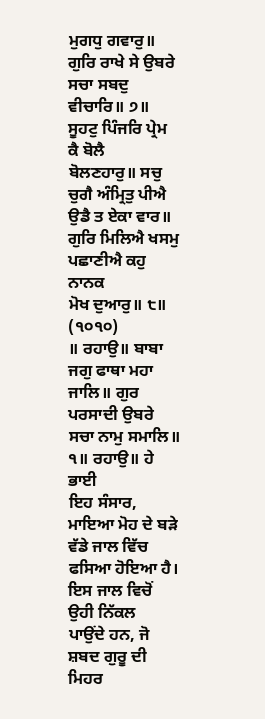ਮੁਗਧੁ ਗਵਾਰੁ॥ ਗੁਰਿ ਰਾਖੇ ਸੇ ਉਬਰੇ ਸਚਾ ਸਬਦੁ ਵੀਚਾਰਿ॥ ੭॥ ਸੂਹਟੁ ਪਿੰਜਰਿ ਪ੍ਰੇਮ ਕੈ ਬੋਲੈ
ਬੋਲਣਹਾਰੁ॥ ਸਚੁ ਚੁਗੈ ਅੰਮ੍ਰਿਤੁ ਪੀਐ ਉਡੈ ਤ ਏਕਾ ਵਾਰ॥ ਗੁਰਿ ਮਿਲਿਐ ਖਸਮੁ ਪਛਾਣੀਐ ਕਹੁ ਨਾਨਕ
ਮੋਖ ਦੁਆਰੁ॥ ੮॥ (੧੦੧੦)
॥ ਰਹਾਉ॥ ਬਾਬਾ ਜਗੁ ਫਾਥਾ ਮਹਾ ਜਾਲਿ॥ ਗੁਰ ਪਰਸਾਦੀ ਉਬਰੇ ਸਚਾ ਨਾਮੁ ਸਮਾਲਿ॥ ੧॥ ਰਹਾਉ॥ ਹੇ ਭਾਈ
ਇਹ ਸੰਸਾਰ, ਮਾਇਆ ਮੋਹ ਦੇ ਬੜੇ ਵੱਡੇ ਜਾਲ ਵਿੱਚ ਫਸਿਆ ਹੋਇਆ ਹੈ। ਇਸ ਜਾਲ ਵਿਚੋਂ ਉਹੀ ਨਿੱਕਲ
ਪਾਉਂਦੇ ਹਨ, ਜੋ ਸ਼ਬਦ ਗੁਰੂ ਦੀ ਮਿਹਰ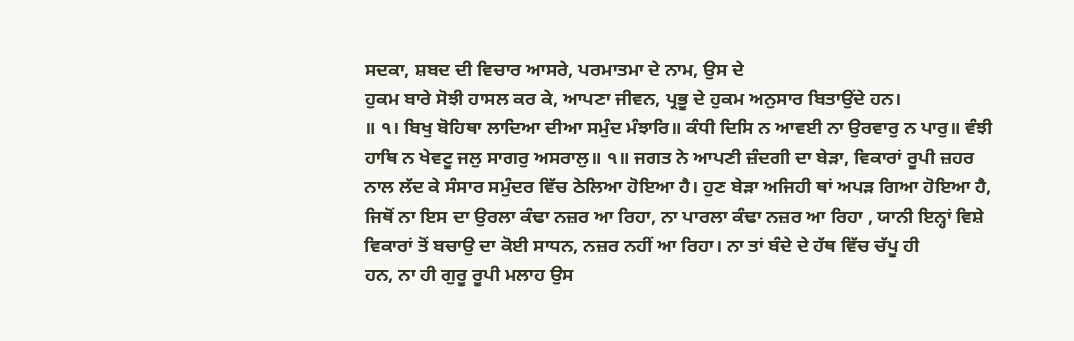ਸਦਕਾ, ਸ਼ਬਦ ਦੀ ਵਿਚਾਰ ਆਸਰੇ, ਪਰਮਾਤਮਾ ਦੇ ਨਾਮ, ਉਸ ਦੇ
ਹੁਕਮ ਬਾਰੇ ਸੋਝੀ ਹਾਸਲ ਕਰ ਕੇ, ਆਪਣਾ ਜੀਵਨ, ਪ੍ਰਭੂ ਦੇ ਹੁਕਮ ਅਨੁਸਾਰ ਬਿਤਾਉਂਦੇ ਹਨ।
॥ ੧। ਬਿਖੁ ਬੋਹਿਥਾ ਲਾਦਿਆ ਦੀਆ ਸਮੁੰਦ ਮੰਝਾਰਿ॥ ਕੰਧੀ ਦਿਸਿ ਨ ਆਵਈ ਨਾ ਉਰਵਾਰੁ ਨ ਪਾਰੁ॥ ਵੰਝੀ
ਹਾਥਿ ਨ ਖੇਵਟੂ ਜਲੁ ਸਾਗਰੁ ਅਸਰਾਲੁ॥ ੧॥ ਜਗਤ ਨੇ ਆਪਣੀ ਜ਼ੰਦਗੀ ਦਾ ਬੇੜਾ, ਵਿਕਾਰਾਂ ਰੂਪੀ ਜ਼ਹਰ
ਨਾਲ ਲੱਦ ਕੇ ਸੰਸਾਰ ਸਮੁੰਦਰ ਵਿੱਚ ਠੇਲਿਆ ਹੋਇਆ ਹੈ। ਹੁਣ ਬੇੜਾ ਅਜਿਹੀ ਥਾਂ ਅਪੜ ਗਿਆ ਹੋਇਆ ਹੈ,
ਜਿਥੋਂ ਨਾ ਇਸ ਦਾ ਉਰਲਾ ਕੰਢਾ ਨਜ਼ਰ ਆ ਰਿਹਾ, ਨਾ ਪਾਰਲਾ ਕੰਢਾ ਨਜ਼ਰ ਆ ਰਿਹਾ , ਯਾਨੀ ਇਨ੍ਹਾਂ ਵਿਸ਼ੇ
ਵਿਕਾਰਾਂ ਤੋਂ ਬਚਾਉ ਦਾ ਕੋਈ ਸਾਧਨ, ਨਜ਼ਰ ਨਹੀਂ ਆ ਰਿਹਾ। ਨਾ ਤਾਂ ਬੰਦੇ ਦੇ ਹੱਥ ਵਿੱਚ ਚੱਪੂ ਹੀ
ਹਨ, ਨਾ ਹੀ ਗੁਰੂ ਰੂਪੀ ਮਲਾਹ ਉਸ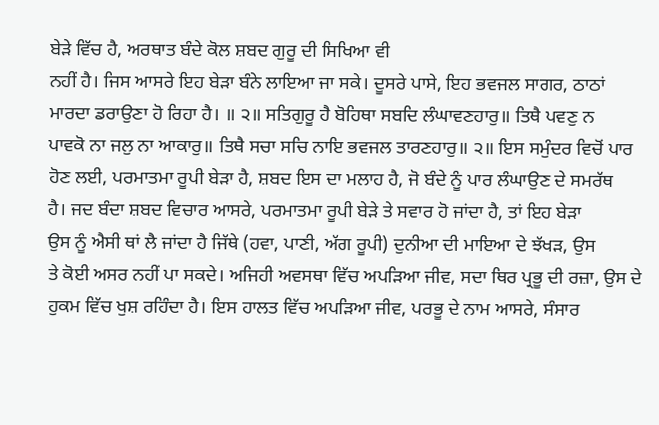ਬੇੜੇ ਵਿੱਚ ਹੈ, ਅਰਥਾਤ ਬੰਦੇ ਕੋਲ ਸ਼ਬਦ ਗੁਰੂ ਦੀ ਸਿਖਿਆ ਵੀ
ਨਹੀਂ ਹੈ। ਜਿਸ ਆਸਰੇ ਇਹ ਬੇੜਾ ਬੰਨੇ ਲਾਇਆ ਜਾ ਸਕੇ। ਦੂਸਰੇ ਪਾਸੇ, ਇਹ ਭਵਜਲ ਸਾਗਰ, ਠਾਠਾਂ
ਮਾਰਦਾ ਡਰਾਉਣਾ ਹੋ ਰਿਹਾ ਹੈ। ॥ ੨॥ ਸਤਿਗੁਰੂ ਹੈ ਬੋਹਿਥਾ ਸਬਦਿ ਲੰਘਾਵਣਹਾਰੁ॥ ਤਿਥੈ ਪਵਣੁ ਨ
ਪਾਵਕੋ ਨਾ ਜਲੁ ਨਾ ਆਕਾਰੁ॥ ਤਿਥੈ ਸਚਾ ਸਚਿ ਨਾਇ ਭਵਜਲ ਤਾਰਣਹਾਰੁ॥ ੨॥ ਇਸ ਸਮੁੰਦਰ ਵਿਚੋਂ ਪਾਰ
ਹੋਣ ਲਈ, ਪਰਮਾਤਮਾ ਰੂਪੀ ਬੇੜਾ ਹੈ, ਸ਼ਬਦ ਇਸ ਦਾ ਮਲਾਹ ਹੈ, ਜੋ ਬੰਦੇ ਨੂੰ ਪਾਰ ਲੰਘਾਉਣ ਦੇ ਸਮਰੱਥ
ਹੈ। ਜਦ ਬੰਦਾ ਸ਼ਬਦ ਵਿਚਾਰ ਆਸਰੇ, ਪਰਮਾਤਮਾ ਰੂਪੀ ਬੇੜੇ ਤੇ ਸਵਾਰ ਹੋ ਜਾਂਦਾ ਹੈ, ਤਾਂ ਇਹ ਬੇੜਾ
ਉਸ ਨੂੰ ਐਸੀ ਥਾਂ ਲੈ ਜਾਂਦਾ ਹੈ ਜਿੱਥੇ (ਹਵਾ, ਪਾਣੀ, ਅੱਗ ਰੂਪੀ) ਦੁਨੀਆ ਦੀ ਮਾਇਆ ਦੇ ਝੱਖੜ, ਉਸ
ਤੇ ਕੋਈ ਅਸਰ ਨਹੀਂ ਪਾ ਸਕਦੇ। ਅਜਿਹੀ ਅਵਸਥਾ ਵਿੱਚ ਅਪੜਿਆ ਜੀਵ, ਸਦਾ ਥਿਰ ਪ੍ਰਭੂ ਦੀ ਰਜ਼ਾ, ਉਸ ਦੇ
ਹੁਕਮ ਵਿੱਚ ਖੁਸ਼ ਰਹਿੰਦਾ ਹੈ। ਇਸ ਹਾਲਤ ਵਿੱਚ ਅਪੜਿਆ ਜੀਵ, ਪਰਭੂ ਦੇ ਨਾਮ ਆਸਰੇ, ਸੰਸਾਰ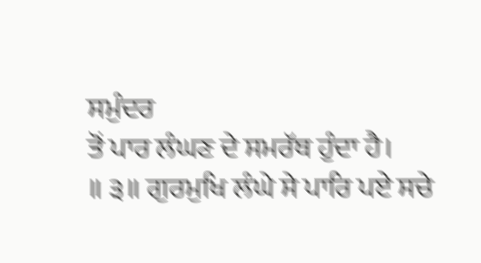ਸਮੁੰਦਰ
ਤੋਂ ਪਾਰ ਲੰਘਣ ਦੇ ਸਮਰੱਥ ਹੁੰਦਾ ਹੈ।
॥ ੩॥ ਗੁਰਮੁਖਿ ਲੰਘੇ ਸੇ ਪਾਰਿ ਪਏ ਸਚੇ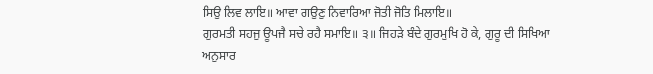ਸਿਉ ਲਿਵ ਲਾਇ॥ ਆਵਾ ਗਉਣੁ ਨਿਵਾਰਿਆ ਜੋਤੀ ਜੋਤਿ ਮਿਲਾਇ॥
ਗੁਰਮਤੀ ਸਹਜੁ ਊਪਜੈ ਸਚੇ ਰਹੈ ਸਮਾਇ॥ ੩॥ ਜਿਹੜੇ ਬੰਦੇ ਗੁਰਮੁਖਿ ਹੋ ਕੇ, ਗੁਰੂ ਦੀ ਸਿਖਿਆ ਅਨੁਸਾਰ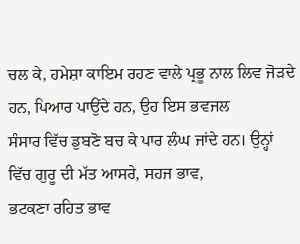ਚਲ ਕੇ, ਹਮੇਸ਼ਾ ਕਾਇਮ ਰਹਣ ਵਾਲੇ ਪ੍ਰਭੂ ਨਾਲ ਲਿਵ ਜੋੜਦੇ ਹਨ, ਪਿਆਰ ਪਾਉਂਦੇ ਹਨ, ਉਹ ਇਸ ਭਵਜਲ
ਸੰਸਾਰ ਵਿੱਚ ਡੁਬਣੋ ਬਚ ਕੇ ਪਾਰ ਲੰਘ ਜਾਂਦੇ ਹਨ। ਉਨ੍ਹਾਂ ਵਿੱਚ ਗੁਰੂ ਦੀ ਮੱਤ ਆਸਰੇ, ਸਹਜ ਭਾਵ,
ਭਟਕਣਾ ਰਹਿਤ ਭਾਵ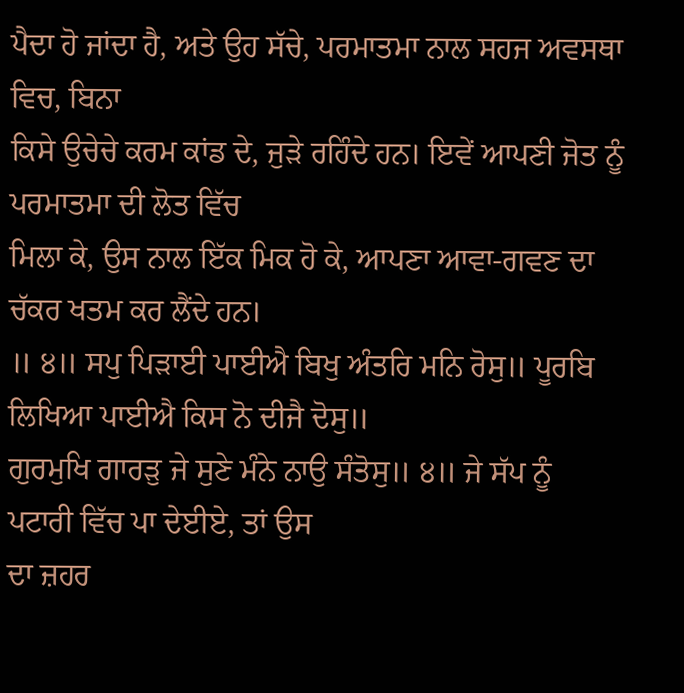ਪੈਦਾ ਹੋ ਜਾਂਦਾ ਹੈ, ਅਤੇ ਉਹ ਸੱਚੇ, ਪਰਮਾਤਮਾ ਨਾਲ ਸਹਜ ਅਵਸਥਾ ਵਿਚ, ਬਿਨਾ
ਕਿਸੇ ਉਚੇਚੇ ਕਰਮ ਕਾਂਡ ਦੇ, ਜੁੜੇ ਰਹਿੰਦੇ ਹਨ। ਇਵੇਂ ਆਪਣੀ ਜੋਤ ਨੂੰ ਪਰਮਾਤਮਾ ਦੀ ਲੋਤ ਵਿੱਚ
ਮਿਲਾ ਕੇ, ਉਸ ਨਾਲ ਇੱਕ ਮਿਕ ਹੋ ਕੇ, ਆਪਣਾ ਆਵਾ-ਗਵਣ ਦਾ ਚੱਕਰ ਖਤਮ ਕਰ ਲੈਂਦੇ ਹਨ।
॥ ੪॥ ਸਪੁ ਪਿੜਾਈ ਪਾਈਐ ਬਿਖੁ ਅੰਤਰਿ ਮਨਿ ਰੋਸੁ॥ ਪੂਰਬਿ ਲਿਖਿਆ ਪਾਈਐ ਕਿਸ ਨੋ ਦੀਜੈ ਦੋਸੁ॥
ਗੁਰਮੁਖਿ ਗਾਰੜੁ ਜੇ ਸੁਣੇ ਮੰਨੇ ਨਾਉ ਸੰਤੋਸੁ॥ ੪॥ ਜੇ ਸੱਪ ਨੂੰ ਪਟਾਰੀ ਵਿੱਚ ਪਾ ਦੇਈਏ, ਤਾਂ ਉਸ
ਦਾ ਜ਼ਹਰ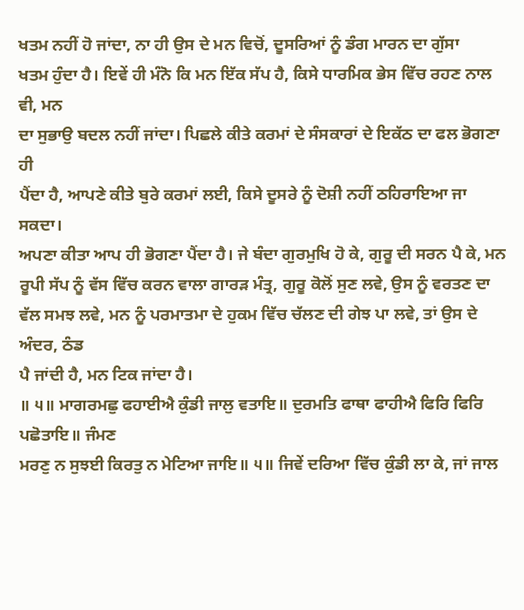ਖਤਮ ਨਹੀਂ ਹੋ ਜਾਂਦਾ, ਨਾ ਹੀ ਉਸ ਦੇ ਮਨ ਵਿਚੋਂ, ਦੂਸਰਿਆਂ ਨੂੰ ਡੰਗ ਮਾਰਨ ਦਾ ਗੁੱਸਾ
ਖਤਮ ਹੁੰਦਾ ਹੈ। ਇਵੇਂ ਹੀ ਮੰਨੋ ਕਿ ਮਨ ਇੱਕ ਸੱਪ ਹੈ, ਕਿਸੇ ਧਾਰਮਿਕ ਭੇਸ ਵਿੱਚ ਰਹਣ ਨਾਲ ਵੀ, ਮਨ
ਦਾ ਸੁਭਾਉ ਬਦਲ ਨਹੀਂ ਜਾਂਦਾ। ਪਿਛਲੇ ਕੀਤੇ ਕਰਮਾਂ ਦੇ ਸੰਸਕਾਰਾਂ ਦੇ ਇਕੱਠ ਦਾ ਫਲ ਭੋਗਣਾ ਹੀ
ਪੈਂਦਾ ਹੈ, ਆਪਣੇ ਕੀਤੇ ਬੁਰੇ ਕਰਮਾਂ ਲਈ, ਕਿਸੇ ਦੂਸਰੇ ਨੂੰ ਦੋਸ਼ੀ ਨਹੀਂ ਠਹਿਰਾਇਆ ਜਾ ਸਕਦਾ।
ਅਪਣਾ ਕੀਤਾ ਆਪ ਹੀ ਭੋਗਣਾ ਪੈਂਦਾ ਹੈ। ਜੇ ਬੰਦਾ ਗੁਰਮੁਖਿ ਹੋ ਕੇ, ਗੁਰੂ ਦੀ ਸਰਨ ਪੈ ਕੇ, ਮਨ
ਰੂਪੀ ਸੱਪ ਨੂੰ ਵੱਸ ਵਿੱਚ ਕਰਨ ਵਾਲਾ ਗਾਰੜ ਮੰਤ੍ਰ, ਗੁਰੂ ਕੋਲੋਂ ਸੁਣ ਲਵੇ, ਉਸ ਨੂੰ ਵਰਤਣ ਦਾ
ਵੱਲ ਸਮਝ ਲਵੇ, ਮਨ ਨੂੰ ਪਰਮਾਤਮਾ ਦੇ ਹੁਕਮ ਵਿੱਚ ਚੱਲਣ ਦੀ ਗੇਝ ਪਾ ਲਵੇ, ਤਾਂ ਉਸ ਦੇ ਅੰਦਰ, ਠੰਡ
ਪੈ ਜਾਂਦੀ ਹੈ, ਮਨ ਟਿਕ ਜਾਂਦਾ ਹੈ।
॥ ੫॥ ਮਾਗਰਮਛੁ ਫਹਾਈਐ ਕੁੰਡੀ ਜਾਲੁ ਵਤਾਇ॥ ਦੁਰਮਤਿ ਫਾਥਾ ਫਾਹੀਐ ਫਿਰਿ ਫਿਰਿ ਪਛੋਤਾਇ॥ ਜੰਮਣ
ਮਰਣੁ ਨ ਸੁਝਈ ਕਿਰਤੁ ਨ ਮੇਟਿਆ ਜਾਇ॥ ੫॥ ਜਿਵੇਂ ਦਰਿਆ ਵਿੱਚ ਕੁੰਡੀ ਲਾ ਕੇ, ਜਾਂ ਜਾਲ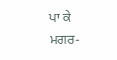ਪਾ ਕੇ
ਮਗਰ-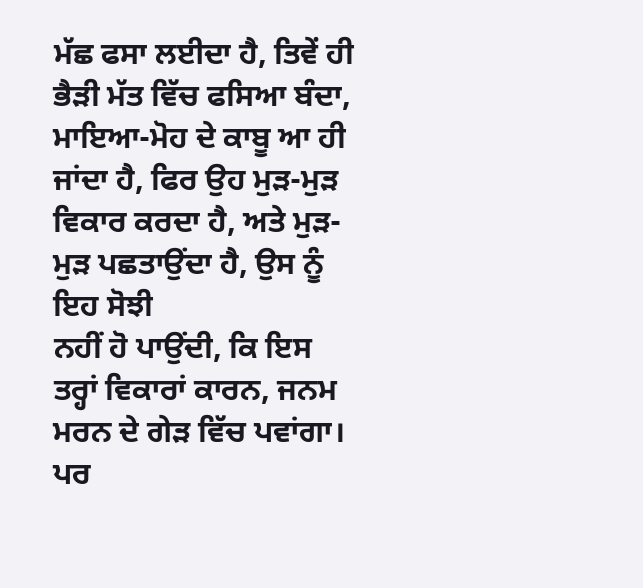ਮੱਛ ਫਸਾ ਲਈਦਾ ਹੈ, ਤਿਵੇਂ ਹੀ ਭੈੜੀ ਮੱਤ ਵਿੱਚ ਫਸਿਆ ਬੰਦਾ, ਮਾਇਆ-ਮੋਹ ਦੇ ਕਾਬੂ ਆ ਹੀ
ਜਾਂਦਾ ਹੈ, ਫਿਰ ਉਹ ਮੁੜ-ਮੁੜ ਵਿਕਾਰ ਕਰਦਾ ਹੈ, ਅਤੇ ਮੁੜ-ਮੁੜ ਪਛਤਾਉਂਦਾ ਹੈ, ਉਸ ਨੂੰ ਇਹ ਸੋਝੀ
ਨਹੀਂ ਹੋ ਪਾਉਂਦੀ, ਕਿ ਇਸ ਤਰ੍ਹਾਂ ਵਿਕਾਰਾਂ ਕਾਰਨ, ਜਨਮ ਮਰਨ ਦੇ ਗੇੜ ਵਿੱਚ ਪਵਾਂਗਾ। ਪਰ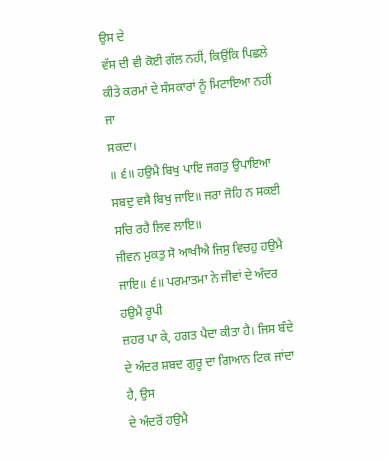ਉਸ ਦੇ
ਵੱਸ ਦੀ ਵੀ ਕੋਈ ਗੱਲ ਨਹੀਂ, ਕਿਉਂਕਿ ਪਿਛਲੇ ਕੀਤੇ ਕਰਮਾਂ ਦੇ ਸੰਸਕਾਰਾਂ ਨੂੰ ਮਿਟਾਇਆ ਨਹੀਂ ਜਾ
ਸਕਦਾ।
॥ ੬॥ ਹਉਮੈ ਬਿਖੁ ਪਾਇ ਜਗਤੁ ਉਪਾਇਆ ਸਬਦੁ ਵਸੈ ਬਿਖੁ ਜਾਇ॥ ਜਰਾ ਜੋਹਿ ਨ ਸਕਈ ਸਚਿ ਰਹੈ ਲਿਵ ਲਾਇ॥
ਜੀਵਨ ਮੁਕਤੁ ਸੋ ਆਖੀਐ ਜਿਸੁ ਵਿਚਹੁ ਹਉਮੈ ਜਾਇ॥ ੬॥ ਪਰਮਾਤਮਾ ਨੇ ਜੀਵਾਂ ਦੇ ਅੰਦਰ ਹਉਮੈ ਰੂਪੀ
ਜ਼ਹਰ ਪਾ ਕੇ, ਹਗਤ ਪੈਦਾ ਕੀਤਾ ਹੈ। ਜਿਸ ਬੰਦੇ ਦੇ ਅੰਦਰ ਸ਼ਬਦ ਗੁਰੂ ਦਾ ਗਿਆਨ ਟਿਕ ਜਾਂਦਾ ਹੈ, ਉਸ
ਦੇ ਅੰਦਰੋਂ ਹਉਮੈ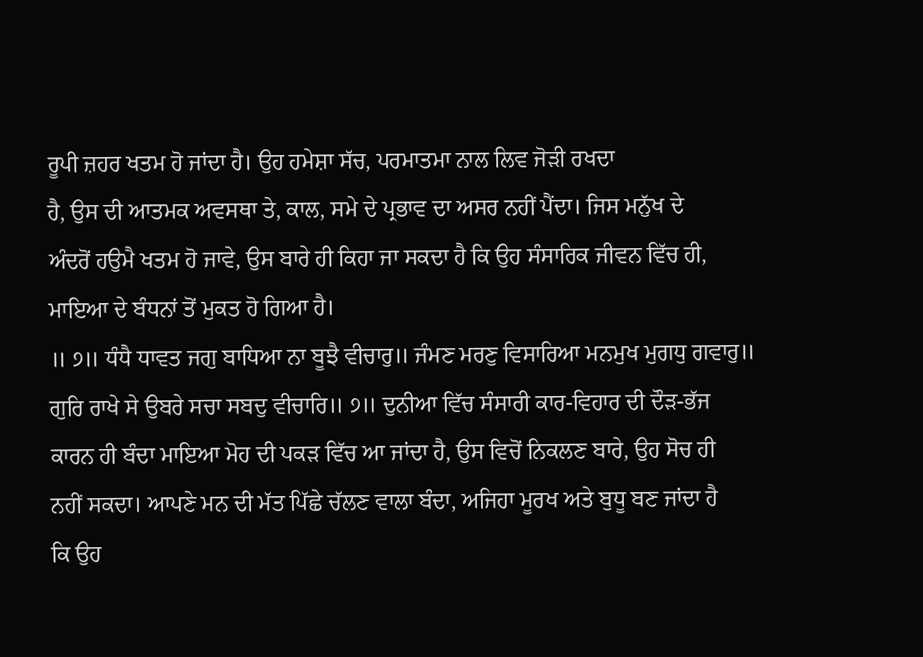ਰੂਪੀ ਜ਼ਹਰ ਖਤਮ ਹੋ ਜਾਂਦਾ ਹੈ। ਉਹ ਹਮੇਸ਼ਾ ਸੱਚ, ਪਰਮਾਤਮਾ ਨਾਲ ਲਿਵ ਜੋੜੀ ਰਖਦਾ
ਹੈ, ਉਸ ਦੀ ਆਤਮਕ ਅਵਸਥਾ ਤੇ, ਕਾਲ, ਸਮੇ ਦੇ ਪ੍ਰਭਾਵ ਦਾ ਅਸਰ ਨਹੀਂ ਪੈਂਦਾ। ਜਿਸ ਮਨੁੱਖ ਦੇ
ਅੰਦਰੋਂ ਹਉਮੈ ਖਤਮ ਹੋ ਜਾਵੇ, ਉਸ ਬਾਰੇ ਹੀ ਕਿਹਾ ਜਾ ਸਕਦਾ ਹੈ ਕਿ ਉਹ ਸੰਸਾਰਿਕ ਜੀਵਨ ਵਿੱਚ ਹੀ,
ਮਾਇਆ ਦੇ ਬੰਧਨਾਂ ਤੋਂ ਮੁਕਤ ਹੋ ਗਿਆ ਹੈ।
॥ ੭॥ ਧੰਧੈ ਧਾਵਤ ਜਗੁ ਬਾਧਿਆ ਨਾ ਬੂਝੈ ਵੀਚਾਰੁ॥ ਜੰਮਣ ਮਰਣੁ ਵਿਸਾਰਿਆ ਮਨਮੁਖ ਮੁਗਧੁ ਗਵਾਰੁ॥
ਗੁਰਿ ਰਾਖੇ ਸੇ ਉਬਰੇ ਸਚਾ ਸਬਦੁ ਵੀਚਾਰਿ॥ ੭॥ ਦੁਨੀਆ ਵਿੱਚ ਸੰਸਾਰੀ ਕਾਰ-ਵਿਹਾਰ ਦੀ ਦੌੜ-ਭੱਜ
ਕਾਰਨ ਹੀ ਬੰਦਾ ਮਾਇਆ ਮੋਹ ਦੀ ਪਕੜ ਵਿੱਚ ਆ ਜਾਂਦਾ ਹੈ, ਉਸ ਵਿਚੋਂ ਨਿਕਲਣ ਬਾਰੇ, ਉਹ ਸੋਚ ਹੀ
ਨਹੀਂ ਸਕਦਾ। ਆਪਣੇ ਮਨ ਦੀ ਮੱਤ ਪਿੱਛੇ ਚੱਲਣ ਵਾਲਾ ਬੰਦਾ, ਅਜਿਹਾ ਮੂਰਖ ਅਤੇ ਬੁਧੂ ਬਣ ਜਾਂਦਾ ਹੈ
ਕਿ ਉਹ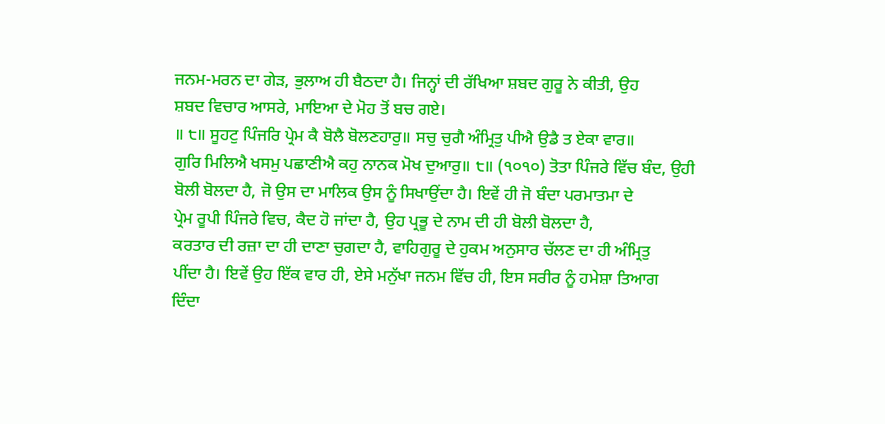ਜਨਮ-ਮਰਨ ਦਾ ਗੇੜ, ਭੁਲਾਅ ਹੀ ਬੈਠਦਾ ਹੈ। ਜਿਨ੍ਹਾਂ ਦੀ ਰੱਖਿਆ ਸ਼ਬਦ ਗੁਰੂ ਨੇ ਕੀਤੀ, ਉਹ
ਸ਼ਬਦ ਵਿਚਾਰ ਆਸਰੇ, ਮਾਇਆ ਦੇ ਮੋਹ ਤੋਂ ਬਚ ਗਏ।
॥ ੮॥ ਸੂਹਟੁ ਪਿੰਜਰਿ ਪ੍ਰੇਮ ਕੈ ਬੋਲੈ ਬੋਲਣਹਾਰੁ॥ ਸਚੁ ਚੁਗੈ ਅੰਮ੍ਰਿਤੁ ਪੀਐ ਉਡੈ ਤ ਏਕਾ ਵਾਰ॥
ਗੁਰਿ ਮਿਲਿਐ ਖਸਮੁ ਪਛਾਣੀਐ ਕਹੁ ਨਾਨਕ ਮੋਖ ਦੁਆਰੁ॥ ੮॥ (੧੦੧੦) ਤੋਤਾ ਪਿੰਜਰੇ ਵਿੱਚ ਬੰਦ, ਉਹੀ
ਬੋਲੀ ਬੋਲਦਾ ਹੈ, ਜੋ ਉਸ ਦਾ ਮਾਲਿਕ ਉਸ ਨੂੰ ਸਿਖਾਉਂਦਾ ਹੈ। ਇਵੇਂ ਹੀ ਜੋ ਬੰਦਾ ਪਰਮਾਤਮਾ ਦੇ
ਪ੍ਰੇਮ ਰੂਪੀ ਪਿੰਜਰੇ ਵਿਚ, ਕੈਦ ਹੋ ਜਾਂਦਾ ਹੈ, ਉਹ ਪ੍ਰਭੂ ਦੇ ਨਾਮ ਦੀ ਹੀ ਬੋਲੀ ਬੋਲਦਾ ਹੈ,
ਕਰਤਾਰ ਦੀ ਰਜ਼ਾ ਦਾ ਹੀ ਦਾਣਾ ਚੁਗਦਾ ਹੈ, ਵਾਹਿਗੁਰੂ ਦੇ ਹੁਕਮ ਅਨੁਸਾਰ ਚੱਲਣ ਦਾ ਹੀ ਅੰਮ੍ਰਿਤੁ
ਪੀਂਦਾ ਹੈ। ਇਵੇਂ ਉਹ ਇੱਕ ਵਾਰ ਹੀ, ਏਸੇ ਮਨੁੱਖਾ ਜਨਮ ਵਿੱਚ ਹੀ, ਇਸ ਸਰੀਰ ਨੂੰ ਹਮੇਸ਼ਾ ਤਿਆਗ
ਦਿੰਦਾ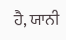ਹੈ, ਯਾਨੀ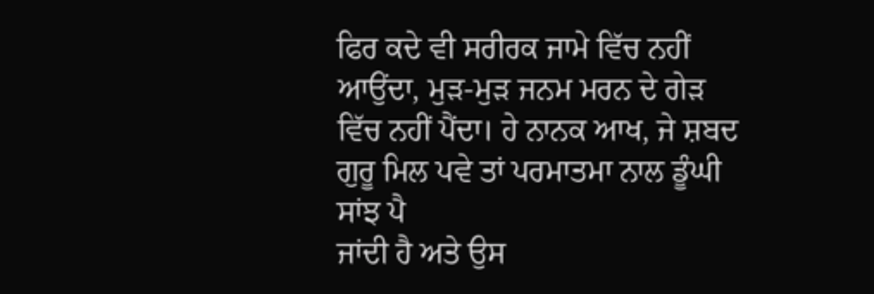ਫਿਰ ਕਦੇ ਵੀ ਸਰੀਰਕ ਜਾਮੇ ਵਿੱਚ ਨਹੀਂ ਆਉਂਦਾ, ਮੁੜ-ਮੁੜ ਜਨਮ ਮਰਨ ਦੇ ਗੇੜ
ਵਿੱਚ ਨਹੀਂ ਪੈਂਦਾ। ਹੇ ਨਾਨਕ ਆਖ, ਜੇ ਸ਼ਬਦ ਗੁਰੂ ਮਿਲ ਪਵੇ ਤਾਂ ਪਰਮਾਤਮਾ ਨਾਲ ਡੂੰਘੀ ਸਾਂਝ ਪੈ
ਜਾਂਦੀ ਹੈ ਅਤੇ ਉਸ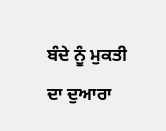ਬੰਦੇ ਨੂੰ ਮੁਕਤੀ ਦਾ ਦੁਆਰਾ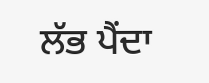ਲੱਭ ਪੈਂਦਾ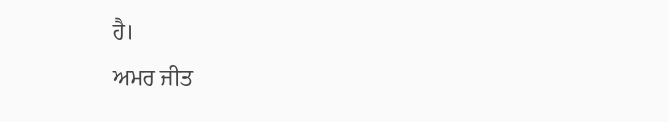ਹੈ।
ਅਮਰ ਜੀਤ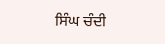ਸਿੰਘ ਚੰਦੀ